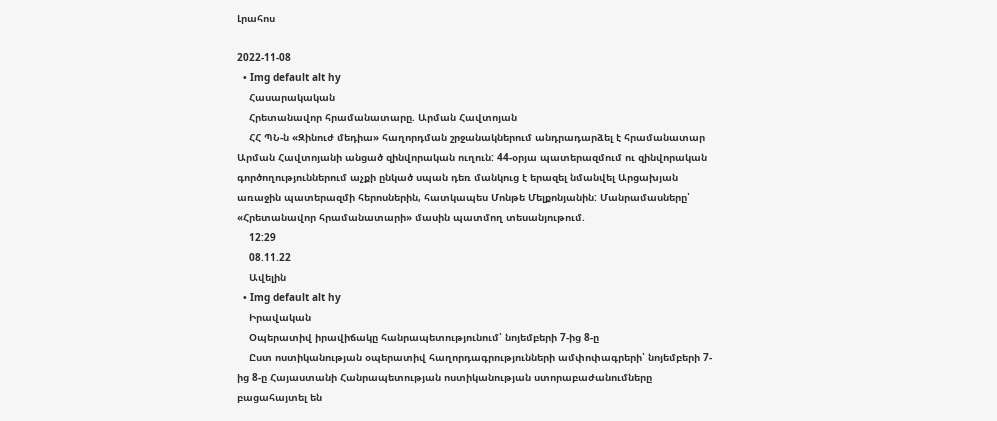Լրահոս

2022-11-08
  • Img default alt hy
    Հասարակական
    Հրետանավոր հրամանատարը. Արման Հավտոյան
    ՀՀ ՊՆ-ն «Զինուժ մեդիա» հաղորդման շրջանակներում անդրադարձել է հրամանատար Արման Հավտոյանի անցած զինվորական ուղուն: 44-օրյա պատերազմում ու զինվորական գործողություններում աչքի ընկած սպան դեռ մանկուց է երազել նմանվել Արցախյան առաջին պատերազմի հերոսներին, հատկապես Մոնթե Մելքոնյանին: Մանրամասները՝ «Հրետանավոր հրամանատարի» մասին պատմող տեսանյութում.
    12:29
    08.11.22
    Ավելին
  • Img default alt hy
    Իրավական
    Օպերատիվ իրավիճակը հանրապետությունում՝ նոյեմբերի 7-ից 8-ը
    Ըստ ոստիկանության օպերատիվ հաղորդագրությունների ամփոփագրերի՝ նոյեմբերի 7-ից 8-ը Հայաստանի Հանրապետության ոստիկանության ստորաբաժանումները բացահայտել են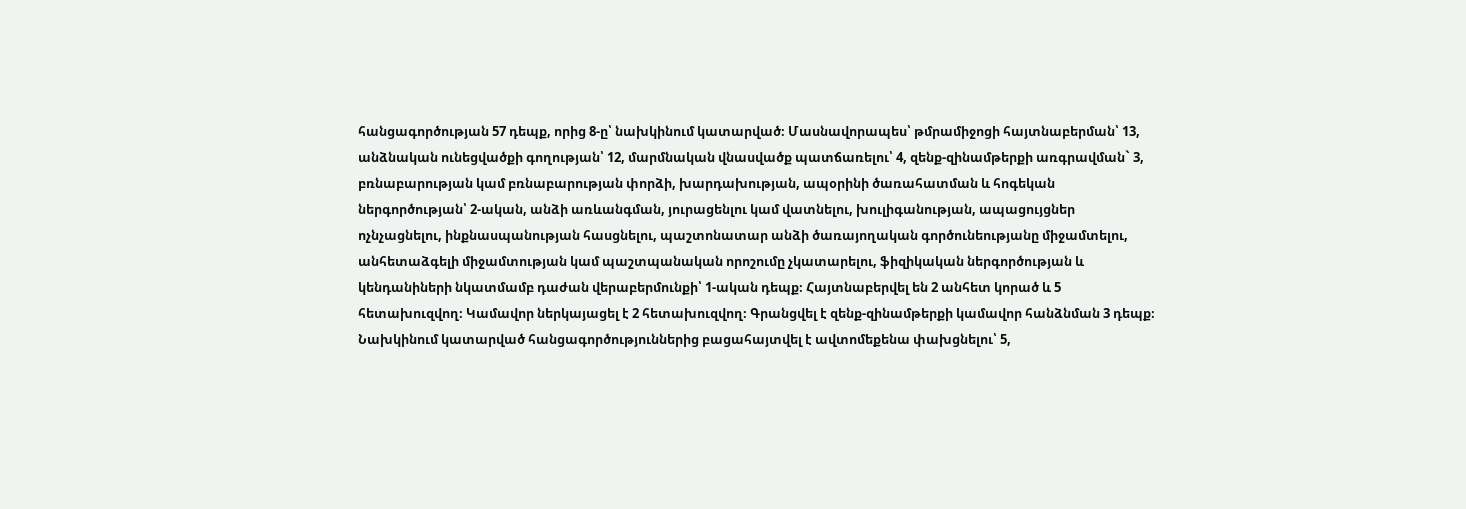հանցագործության 57 դեպք, որից 8-ը՝ նախկինում կատարված։ Մասնավորապես՝ թմրամիջոցի հայտնաբերման՝ 13, անձնական ունեցվածքի գողության՝ 12, մարմնական վնասվածք պատճառելու՝ 4, զենք-զինամթերքի առգրավման` 3, բռնաբարության կամ բռնաբարության փորձի, խարդախության, ապօրինի ծառահատման և հոգեկան ներգործության՝ 2-ական, անձի առևանգման, յուրացենլու կամ վատնելու, խուլիգանության, ապացույցներ ոչնչացնելու, ինքնասպանության հասցնելու, պաշտոնատար անձի ծառայողական գործունեությանը միջամտելու, անհետաձգելի միջամտության կամ պաշտպանական որոշումը չկատարելու, ֆիզիկական ներգործության և կենդանիների նկատմամբ դաժան վերաբերմունքի՝ 1-ական դեպք։ Հայտնաբերվել են 2 անհետ կորած և 5 հետախուզվող։ Կամավոր ներկայացել է 2 հետախուզվող։ Գրանցվել է զենք-զինամթերքի կամավոր հանձնման 3 դեպք։ Նախկինում կատարված հանցագործություններից բացահայտվել է ավտոմեքենա փախցնելու՝ 5,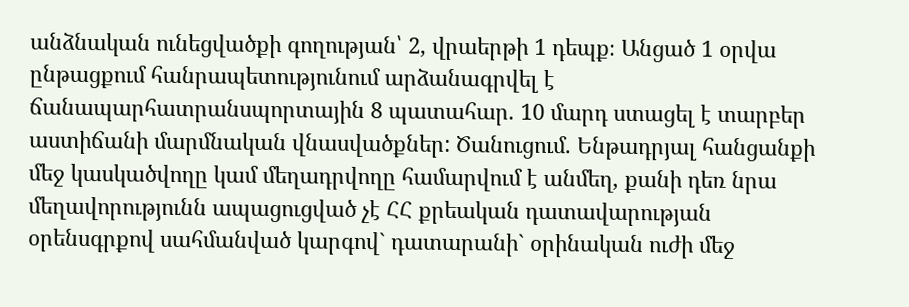անձնական ունեցվածքի գողության՝ 2, վրաերթի 1 դեպք։ Անցած 1 օրվա ընթացքում հանրապետությունում արձանագրվել է ճանապարհատրանսպորտային 8 պատահար. 10 մարդ ստացել է տարբեր աստիճանի մարմնական վնասվածքներ: Ծանուցում. Ենթադրյալ հանցանքի մեջ կասկածվողը կամ մեղադրվողը համարվում է անմեղ, քանի դեռ նրա մեղավորությունն ապացուցված չէ ՀՀ քրեական դատավարության օրենսգրքով սահմանված կարգով` դատարանի` օրինական ուժի մեջ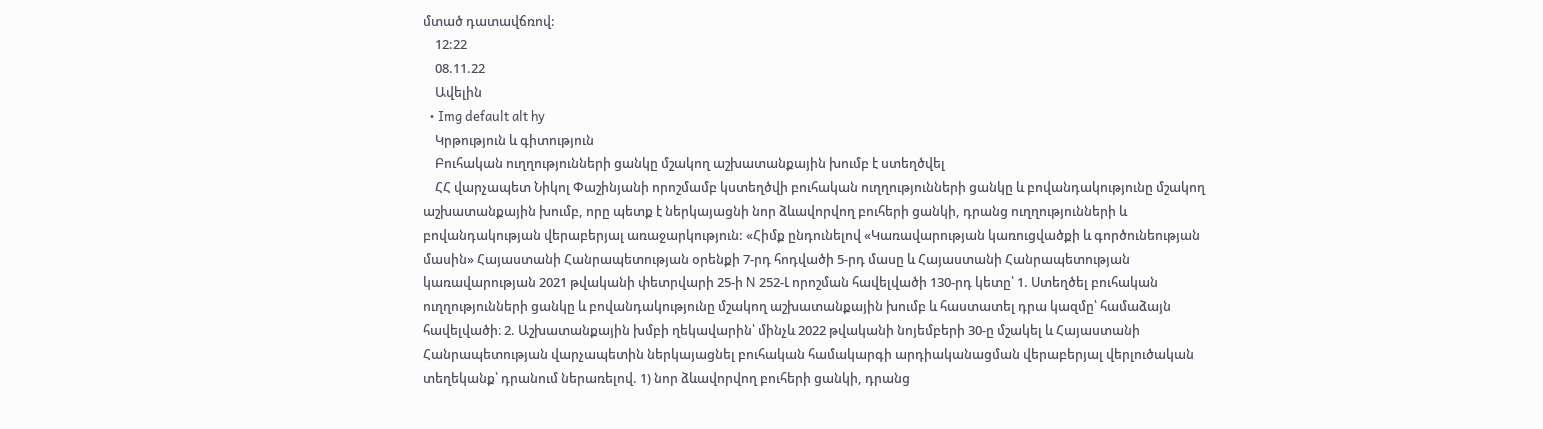մտած դատավճռով:
    12:22
    08.11.22
    Ավելին
  • Img default alt hy
    Կրթություն և գիտություն
    Բուհական ուղղությունների ցանկը մշակող աշխատանքային խումբ է ստեղծվել
    ՀՀ վարչապետ Նիկոլ Փաշինյանի որոշմամբ կստեղծվի բուհական ուղղությունների ցանկը և բովանդակությունը մշակող աշխատանքային խումբ, որը պետք է ներկայացնի նոր ձևավորվող բուհերի ցանկի, դրանց ուղղությունների և բովանդակության վերաբերյալ առաջարկություն: «Հիմք ընդունելով «Կառավարության կառուցվածքի և գործունեության մասին» Հայաստանի Հանրապետության օրենքի 7-րդ հոդվածի 5-րդ մասը և Հայաստանի Հանրապետության կառավարության 2021 թվականի փետրվարի 25-ի N 252-Լ որոշման հավելվածի 130-րդ կետը՝ 1. Ստեղծել բուհական ուղղությունների ցանկը և բովանդակությունը մշակող աշխատանքային խումբ և հաստատել դրա կազմը՝ համաձայն հավելվածի։ 2. Աշխատանքային խմբի ղեկավարին՝ մինչև 2022 թվականի նոյեմբերի 30-ը մշակել և Հայաստանի Հանրապետության վարչապետին ներկայացնել բուհական համակարգի արդիականացման վերաբերյալ վերլուծական տեղեկանք՝ դրանում ներառելով. 1) նոր ձևավորվող բուհերի ցանկի, դրանց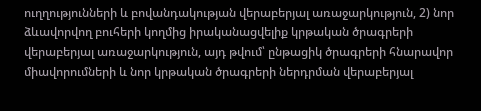ուղղությունների և բովանդակության վերաբերյալ առաջարկություն, 2) նոր ձևավորվող բուհերի կողմից իրականացվելիք կրթական ծրագրերի վերաբերյալ առաջարկություն, այդ թվում՝ ընթացիկ ծրագրերի հնարավոր միավորումների և նոր կրթական ծրագրերի ներդրման վերաբերյալ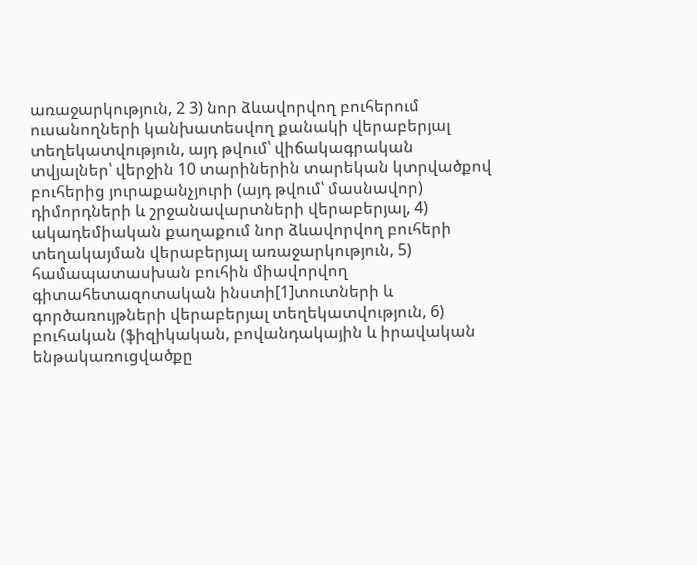առաջարկություն, 2 3) նոր ձևավորվող բուհերում ուսանողների կանխատեսվող քանակի վերաբերյալ տեղեկատվություն, այդ թվում՝ վիճակագրական տվյալներ՝ վերջին 10 տարիներին տարեկան կտրվածքով բուհերից յուրաքանչյուրի (այդ թվում՝ մասնավոր) դիմորդների և շրջանավարտների վերաբերյալ, 4) ակադեմիական քաղաքում նոր ձևավորվող բուհերի տեղակայման վերաբերյալ առաջարկություն, 5) համապատասխան բուհին միավորվող գիտահետազոտական ինստի[1]տուտների և գործառույթների վերաբերյալ տեղեկատվություն, 6) բուհական (ֆիզիկական, բովանդակային և իրավական ենթակառուցվածքը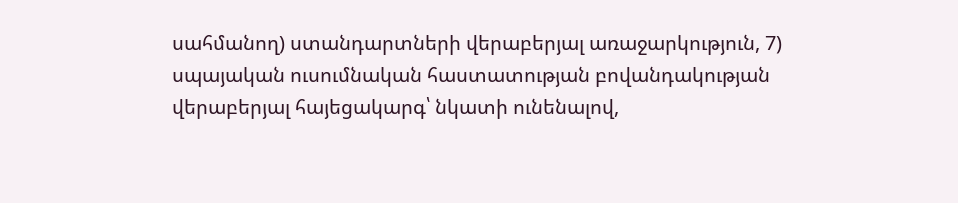սահմանող) ստանդարտների վերաբերյալ առաջարկություն, 7) սպայական ուսումնական հաստատության բովանդակության վերաբերյալ հայեցակարգ՝ նկատի ունենալով,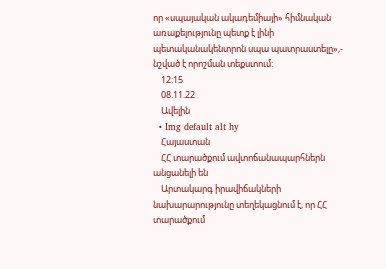որ «սպայական ակադեմիայի» հիմնական առաքելությունը պետք է լինի պետականակենտրոն սպա պատրաստելը»,- նշված է որոշման տեքստում:
    12:15
    08.11.22
    Ավելին
  • Img default alt hy
    Հայաստան
    ՀՀ տարածքում ավտոճանապարհներն անցանելի են
    Արտակարգ իրավիճակների նախարարությունը տեղեկացնում է, որ ՀՀ տարածքում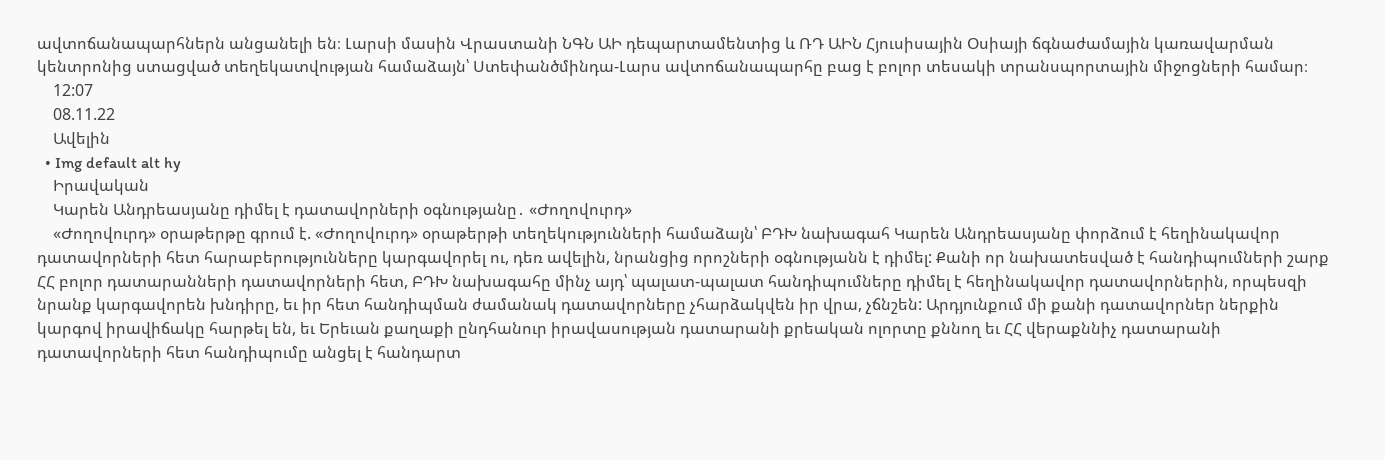ավտոճանապարհներն անցանելի են։ Լարսի մասին Վրաստանի ՆԳՆ ԱԻ դեպարտամենտից և ՌԴ ԱԻՆ Հյուսիսային Օսիայի ճգնաժամային կառավարման կենտրոնից ստացված տեղեկատվության համաձայն՝ Ստեփանծմինդա-Լարս ավտոճանապարհը բաց է բոլոր տեսակի տրանսպորտային միջոցների համար։
    12:07
    08.11.22
    Ավելին
  • Img default alt hy
    Իրավական
    Կարեն Անդրեասյանը դիմել է դատավորների օգնությանը․ «Ժողովուրդ»
    «Ժողովուրդ» օրաթերթը գրում է. «Ժողովուրդ» օրաթերթի տեղեկությունների համաձայն՝ ԲԴԽ նախագահ Կարեն Անդրեասյանը փորձում է հեղինակավոր դատավորների հետ հարաբերությունները կարգավորել ու, դեռ ավելին, նրանցից որոշների օգնությանն է դիմել: Քանի որ նախատեսված է հանդիպումների շարք ՀՀ բոլոր դատարանների դատավորների հետ, ԲԴԽ նախագահը մինչ այդ՝ պալատ-պալատ հանդիպումները դիմել է հեղինակավոր դատավորներին, որպեսզի նրանք կարգավորեն խնդիրը, եւ իր հետ հանդիպման ժամանակ դատավորները չհարձակվեն իր վրա, չճնշեն: Արդյունքում մի քանի դատավորներ ներքին կարգով իրավիճակը հարթել են, եւ Երեւան քաղաքի ընդհանուր իրավասության դատարանի քրեական ոլորտը քննող եւ ՀՀ վերաքննիչ դատարանի դատավորների հետ հանդիպումը անցել է հանդարտ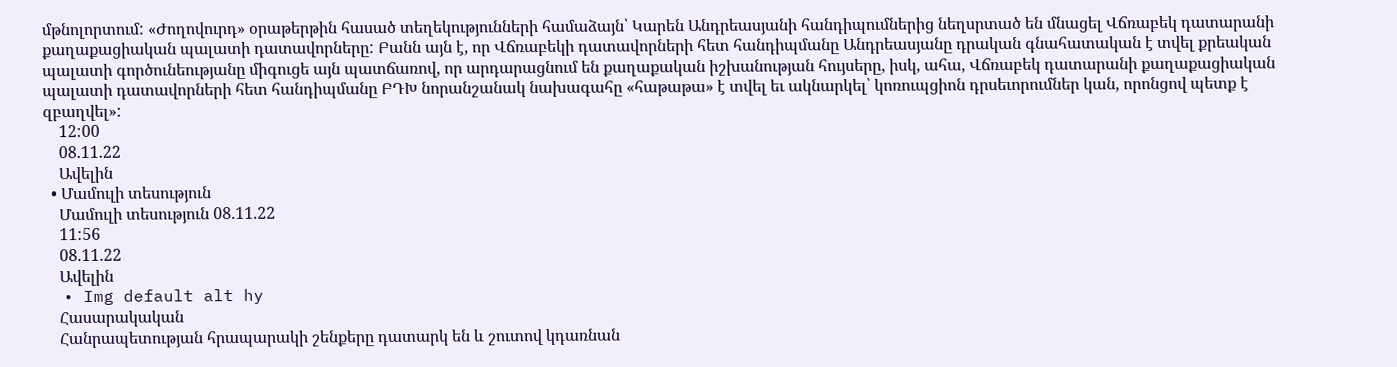մթնոլորտում: «Ժողովուրդ» օրաթերթին հասած տեղեկությունների համաձայն՝ Կարեն Անդրեասյանի հանդիպումներից նեղսրտած են մնացել Վճռաբեկ դատարանի քաղաքացիական պալատի դատավորները: Բանն այն է, որ Վճռաբեկի դատավորների հետ հանդիպմանը Անդրեասյանը դրական գնահատական է տվել քրեական պալատի գործունեությանը միգուցե այն պատճառով, որ արդարացնում են քաղաքական իշխանության հույսերը, իսկ, ահա, Վճռաբեկ դատարանի քաղաքացիական պալատի դատավորների հետ հանդիպմանը ԲԴԽ նորանշանակ նախագահը «հաթաթա» է տվել եւ ակնարկել՝ կոռուպցիոն դրսեւորումներ կան, որոնցով պետք է զբաղվել»:
    12:00
    08.11.22
    Ավելին
  • Մամուլի տեսություն
    Մամուլի տեսություն 08.11.22
    11:56
    08.11.22
    Ավելին
  • Img default alt hy
    Հասարակական
    Հանրապետության հրապարակի շենքերը դատարկ են և շուտով կդառնան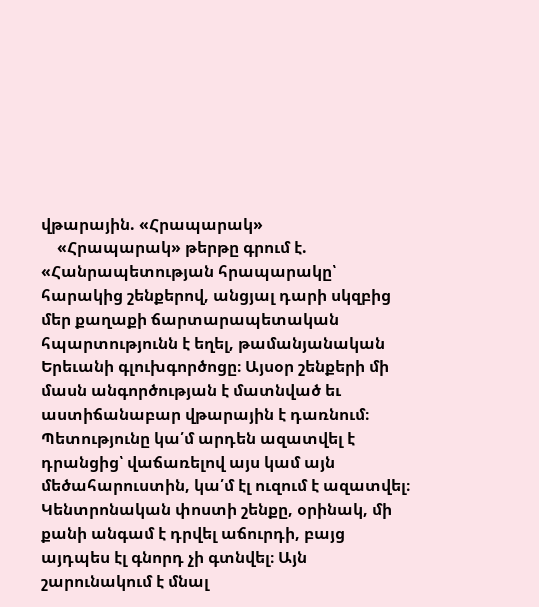վթարային. «Հրապարակ»
    «Հրապարակ» թերթը գրում է. «Հանրապետության հրապարակը՝ հարակից շենքերով, անցյալ դարի սկզբից մեր քաղաքի ճարտարապետական հպարտությունն է եղել, թամանյանական Երեւանի գլուխգործոցը։ Այսօր շենքերի մի մասն անգործության է մատնված եւ աստիճանաբար վթարային է դառնում։ Պետությունը կա՛մ արդեն ազատվել է դրանցից՝ վաճառելով այս կամ այն մեծահարուստին, կա՛մ էլ ուզում է ազատվել։ Կենտրոնական փոստի շենքը, օրինակ, մի քանի անգամ է դրվել աճուրդի, բայց այդպես էլ գնորդ չի գտնվել։ Այն շարունակում է մնալ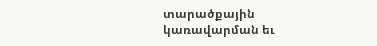տարածքային կառավարման եւ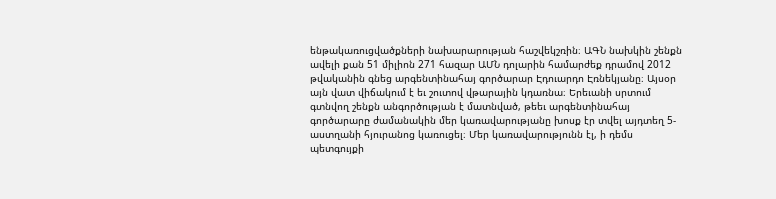ենթակառուցվածքների նախարարության հաշվեկշռին։ ԱԳՆ նախկին շենքն ավելի քան 51 միլիոն 271 հազար ԱՄՆ դոլարին համարժեք դրամով 2012 թվականին գնեց արգենտինահայ գործարար Էդուարդո Էռնեկյանը։ Այսօր այն վատ վիճակում է եւ շուտով վթարային կդառնա։ Երեւանի սրտում գտնվող շենքն անգործության է մատնված, թեեւ արգենտինահայ գործարարը ժամանակին մեր կառավարությանը խոսք էր տվել այդտեղ 5-աստղանի հյուրանոց կառուցել։ Մեր կառավարությունն էլ, ի դեմս պետգույքի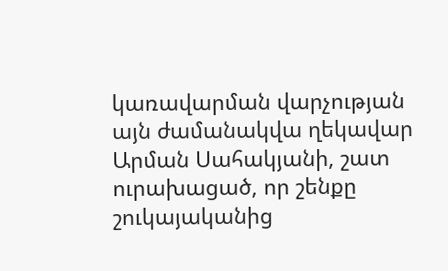կառավարման վարչության այն ժամանակվա ղեկավար Արման Սահակյանի, շատ ուրախացած, որ շենքը շուկայականից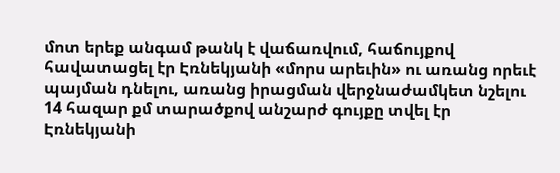մոտ երեք անգամ թանկ է վաճառվում, հաճույքով հավատացել էր Էռնեկյանի «մորս արեւին» ու առանց որեւէ պայման դնելու, առանց իրացման վերջնաժամկետ նշելու 14 հազար քմ տարածքով անշարժ գույքը տվել էր Էռնեկյանի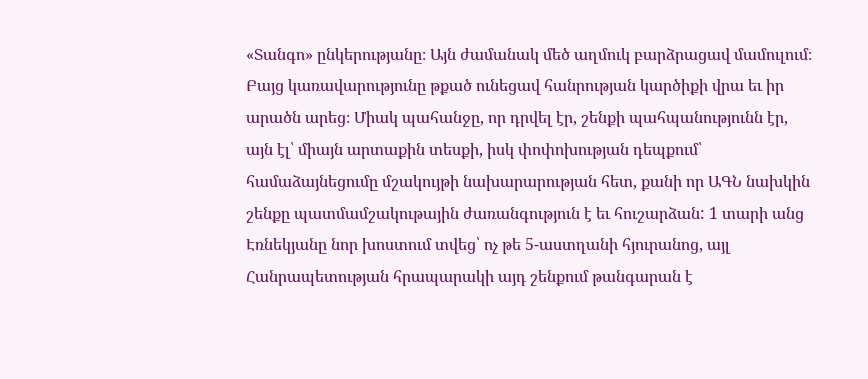«Տանգո» ընկերությանը։ Այն ժամանակ մեծ աղմուկ բարձրացավ մամուլում։ Բայց կառավարությունը թքած ունեցավ հանրության կարծիքի վրա եւ իր արածն արեց։ Միակ պահանջը, որ դրվել էր, շենքի պահպանությունն էր, այն էլ՝ միայն արտաքին տեսքի, իսկ փոփոխության դեպքում՝ համաձայնեցումը մշակույթի նախարարության հետ, քանի որ ԱԳՆ նախկին շենքը պատմամշակութային ժառանգություն է եւ հուշարձան: 1 տարի անց Էռնեկյանը նոր խոստում տվեց՝ ոչ թե 5-աստղանի հյուրանոց, այլ Հանրապետության հրապարակի այդ շենքում թանգարան է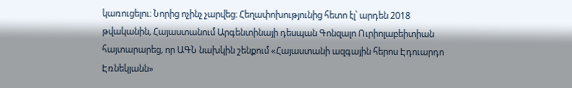կառուցելու։ Նորից ոչինչ չարվեց։ Հեղափոխությունից հետո էլ՝ արդեն 2018 թվականին, Հայաստանում Արգենտինայի դեսպան Գոնզալո Ուրիոլաբեիտիան հայտարարեց, որ ԱԳՆ նախկին շենքում «Հայաստանի ազգային հերոս Էդուարդո Էռնեկյանն»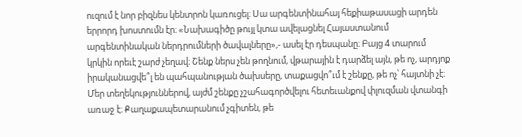ուզում է նոր բիզնես կենտրոն կառուցել։ Սա արգենտինահայ հեքիաթասացի արդեն երրորդ խոստումն էր։ «Նախագիծը թույլ կտա ավելացնել Հայաստանում արգենտինական ներդրումների ծավալները»,- ասել էր դեսպանը։ Բայց 4 տարում կրկին որեւէ շարժ չեղավ։ Շենք ներս չեն թողնում, վթարային է դարձել այն, թե ոչ, արդյոք իրականացվե՞լ են պահպանության ծախսերը, տաքացվո՞ւմ է շենքը, թե ոչ՝ հայտնի չէ։ Մեր տեղեկություններով, այժմ շենքը չշահագործվելու հետեւանքով փլուզման վտանգի առաջ է։ Քաղաքապետարանում չգիտեն, թե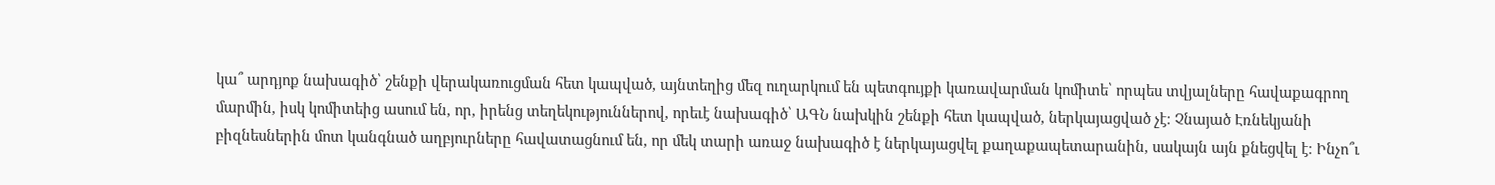կա՞ արդյոք նախագիծ՝ շենքի վերակառուցման հետ կապված, այնտեղից մեզ ուղարկում են պետգույքի կառավարման կոմիտե՝ որպես տվյալները հավաքագրող մարմին, իսկ կոմիտեից ասում են, որ, իրենց տեղեկություններով, որեւէ նախագիծ՝ ԱԳՆ նախկին շենքի հետ կապված, ներկայացված չէ։ Չնայած Էռնեկյանի բիզնեսներին մոտ կանգնած աղբյուրները հավատացնում են, որ մեկ տարի առաջ նախագիծ է ներկայացվել քաղաքապետարանին, սակայն այն քնեցվել է։ Ինչո՞ւ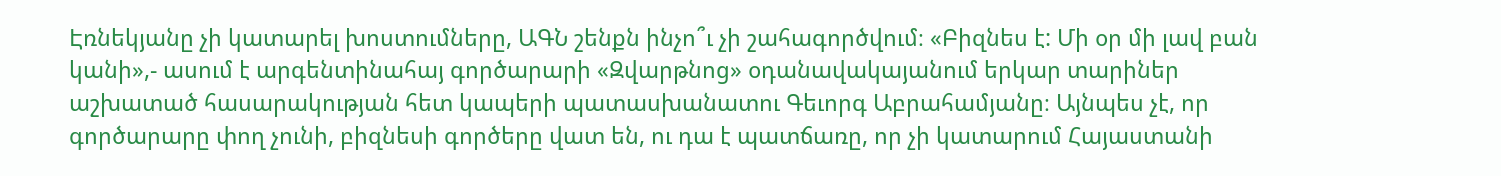Էռնեկյանը չի կատարել խոստումները, ԱԳՆ շենքն ինչո՞ւ չի շահագործվում։ «Բիզնես է: Մի օր մի լավ բան կանի»,- ասում է արգենտինահայ գործարարի «Զվարթնոց» օդանավակայանում երկար տարիներ աշխատած հասարակության հետ կապերի պատասխանատու Գեւորգ Աբրահամյանը։ Այնպես չէ, որ գործարարը փող չունի, բիզնեսի գործերը վատ են, ու դա է պատճառը, որ չի կատարում Հայաստանի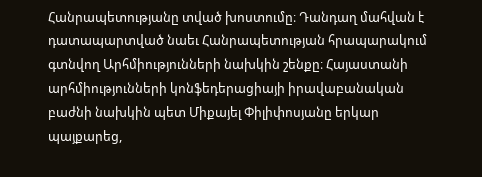Հանրապետությանը տված խոստումը։ Դանդաղ մահվան է դատապարտված նաեւ Հանրապետության հրապարակում գտնվող Արհմիությունների նախկին շենքը։ Հայաստանի արհմիությունների կոնֆեդերացիայի իրավաբանական բաժնի նախկին պետ Միքայել Փիլիփոսյանը երկար պայքարեց,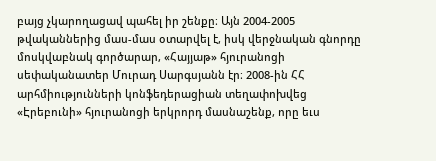բայց չկարողացավ պահել իր շենքը։ Այն 2004-2005 թվականներից մաս-մաս օտարվել է, իսկ վերջնական գնորդը մոսկվաբնակ գործարար, «Հայյաթ» հյուրանոցի սեփականատեր Մուրադ Սարգսյանն էր։ 2008-ին ՀՀ արհմիությունների կոնֆեդերացիան տեղափոխվեց «Էրեբունի» հյուրանոցի երկրորդ մասնաշենք, որը եւս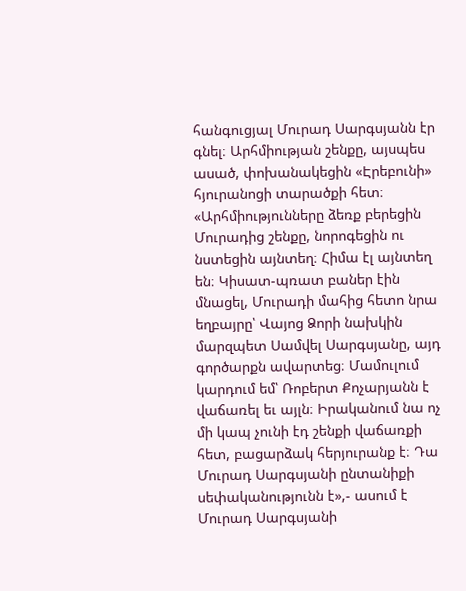հանգուցյալ Մուրադ Սարգսյանն էր գնել։ Արհմիության շենքը, այսպես ասած, փոխանակեցին «Էրեբունի» հյուրանոցի տարածքի հետ։ «Արհմիությունները ձեռք բերեցին Մուրադից շենքը, նորոգեցին ու նստեցին այնտեղ։ Հիմա էլ այնտեղ են։ Կիսատ-պռատ բաներ էին մնացել, Մուրադի մահից հետո նրա եղբայրը՝ Վայոց Ձորի նախկին մարզպետ Սամվել Սարգսյանը, այդ գործարքն ավարտեց։ Մամուլում կարդում եմ՝ Ռոբերտ Քոչարյանն է վաճառել եւ այլն։ Իրականում նա ոչ մի կապ չունի էդ շենքի վաճառքի հետ, բացարձակ հերյուրանք է։ Դա Մուրադ Սարգսյանի ընտանիքի սեփականությունն է»,- ասում է Մուրադ Սարգսյանի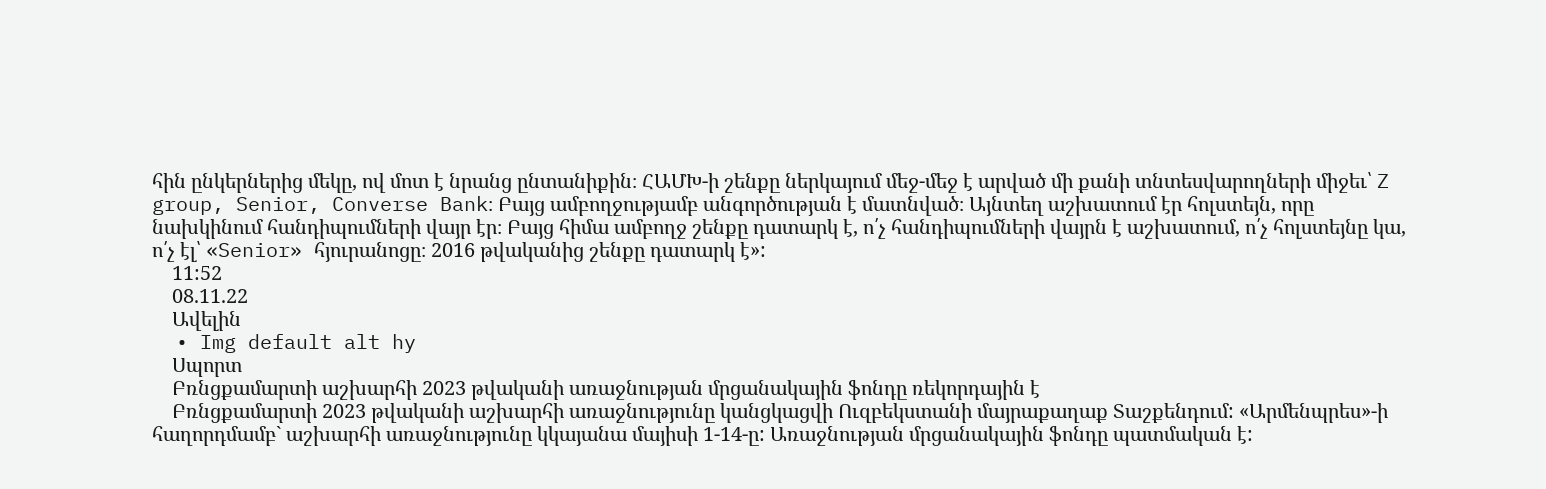հին ընկերներից մեկը, ով մոտ է նրանց ընտանիքին։ ՀԱՄԽ-ի շենքը ներկայում մեջ-մեջ է արված մի քանի տնտեսվարողների միջեւ՝ Z group, Senior, Converse Bank։ Բայց ամբողջությամբ անգործության է մատնված։ Այնտեղ աշխատում էր հոլստեյն, որը նախկինում հանդիպումների վայր էր։ Բայց հիմա ամբողջ շենքը դատարկ է, ո՛չ հանդիպումների վայրն է աշխատում, ո՛չ հոլստեյնը կա, ո՛չ էլ՝ «Senior» հյուրանոցը։ 2016 թվականից շենքը դատարկ է»:
    11:52
    08.11.22
    Ավելին
  • Img default alt hy
    Սպորտ
    Բռնցքամարտի աշխարհի 2023 թվականի առաջնության մրցանակային ֆոնդը ռեկորդային է
    Բռնցքամարտի 2023 թվականի աշխարհի առաջնությունը կանցկացվի Ուզբեկստանի մայրաքաղաք Տաշքենդում: «Արմենպրես»-ի հաղորդմամբ` աշխարհի առաջնությունը կկայանա մայիսի 1-14-ը: Առաջնության մրցանակային ֆոնդը պատմական է: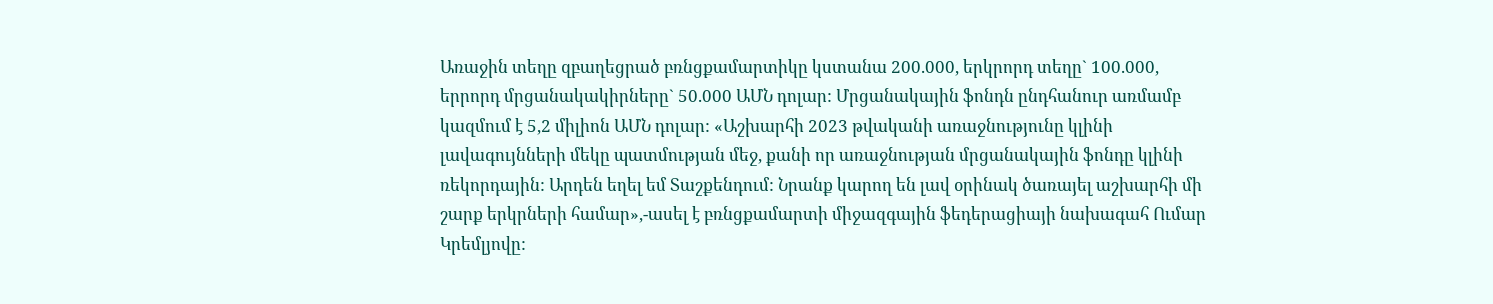Առաջին տեղը զբաղեցրած բռնցքամարտիկը կստանա 200.000, երկրորդ տեղը` 100.000, երրորդ մրցանակակիրները` 50.000 ԱՄՆ դոլար: Մրցանակային ֆոնդն ընդհանուր առմամբ կազմում է 5,2 միլիոն ԱՄՆ դոլար: «Աշխարհի 2023 թվականի առաջնությունը կլինի լավագույնների մեկը պատմության մեջ, քանի որ առաջնության մրցանակային ֆոնդը կլինի ռեկորդային: Արդեն եղել եմ Տաշքենդում: Նրանք կարող են լավ օրինակ ծառայել աշխարհի մի շարք երկրների համար»,-ասել է բռնցքամարտի միջազգային ֆեդերացիայի նախագահ Ումար Կրեմլյովը: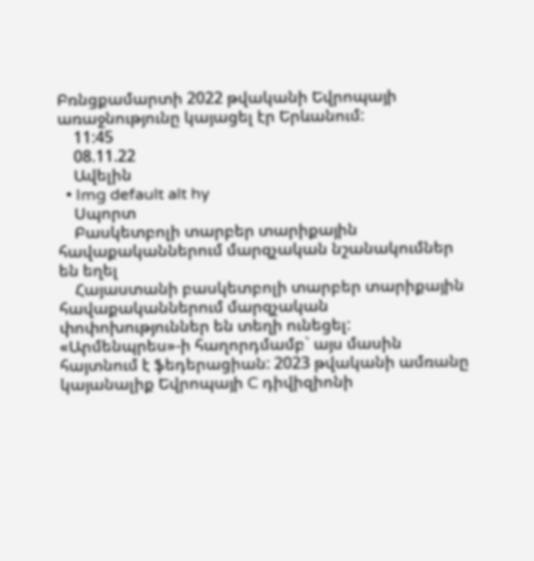Բռնցքամարտի 2022 թվականի Եվրոպայի առաջնությունը կայացել էր Երևանում:
    11:45
    08.11.22
    Ավելին
  • Img default alt hy
    Սպորտ
    Բասկետբոլի տարբեր տարիքային հավաքականներում մարզչական նշանակումներ են եղել
    Հայաստանի բասկետբոլի տարբեր տարիքային հավաքականներում մարզչական փոփոխություններ են տեղի ունեցել: «Արմենպրես»-ի հաղորդմամբ` այս մասին հայտնում է ֆեդերացիան: 2023 թվականի ամռանը կայանալիք Եվրոպայի C դիվիզիոնի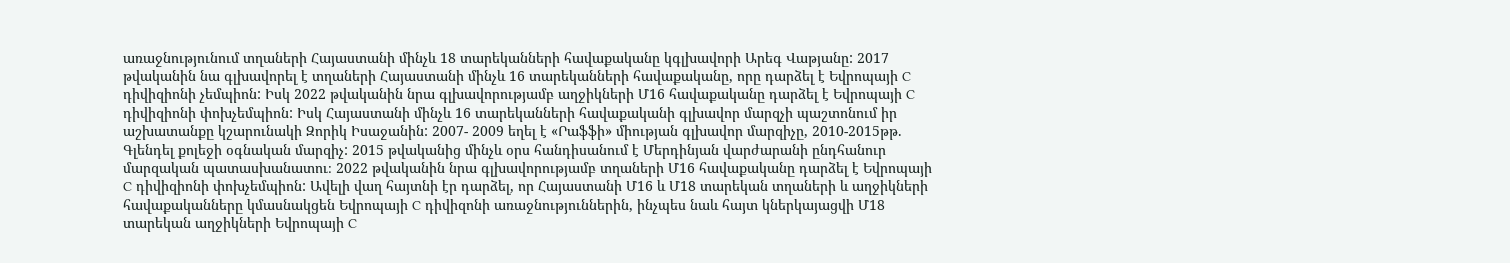առաջնությունում տղաների Հայաստանի մինչև 18 տարեկանների հավաքականը կգլխավորի Արեգ Վաթյանը: 2017 թվականին նա գլխավորել է տղաների Հայաստանի մինչև 16 տարեկանների հավաքականը, որը դարձել է Եվրոպայի C դիվիզիոնի չեմպիոն: Իսկ 2022 թվականին նրա գլխավորությամբ աղջիկների Մ16 հավաքականը դարձել է Եվրոպայի C դիվիզիոնի փոխչեմպիոն: Իսկ Հայաստանի մինչև 16 տարեկանների հավաքականի գլխավոր մարզչի պաշտոնում իր աշխատանքը կշարունակի Զորիկ Իսաջանին: 2007- 2009 եղել է «Րաֆֆի» միության գլխավոր մարզիչը, 2010-2015թթ. Գլենդել քոլեջի օգնական մարզիչ: 2015 թվականից մինչև օրս հանդիսանում է Մերդինյան վարժարանի ընդհանուր մարզական պատասխանատու։ 2022 թվականին նրա գլխավորությամբ տղաների Մ16 հավաքականը դարձել է Եվրոպայի C դիվիզիոնի փոխչեմպիոն: Ավելի վաղ հայտնի էր դարձել, որ Հայաստանի Մ16 և Մ18 տարեկան տղաների և աղջիկների հավաքականները կմասնակցեն Եվրոպայի C դիվիզոնի առաջնություններին, ինչպես նաև հայտ կներկայացվի Մ18 տարեկան աղջիկների Եվրոպայի C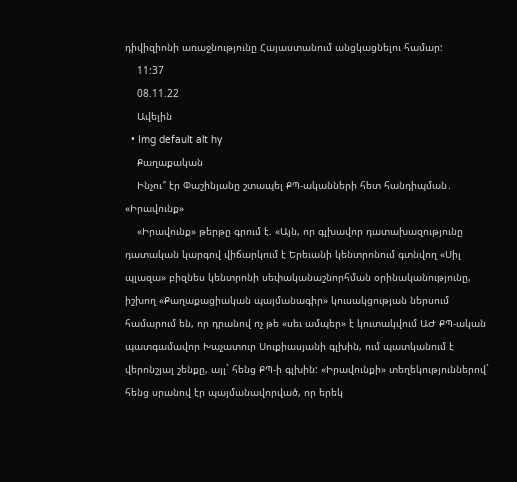դիվիզիոնի առաջնությունը Հայաստանում անցկացնելու համար:
    11:37
    08.11.22
    Ավելին
  • Img default alt hy
    Քաղաքական
    Ինչու՞ էր Փաշինյանը շտապել ՔՊ-ականների հետ հանդիպման․ «Իրավունք»
    «Իրավունք» թերթը գրում է. «Այն, որ գլխավոր դատախազությունը դատական կարգով վիճարկում է Երեւանի կենտրոնում գտնվող «Սիլ պլազա» բիզնես կենտրոնի սեփականաշնորհման օրինականությունը, իշխող «Քաղաքացիական պայմանագիր» կուսակցության ներսում համարում են, որ դրանով ոչ թե «սեւ ամպեր» է կուտակվում ԱԺ ՔՊ-ական պատգամավոր Խաչատուր Սուքիասյանի գլխին, ում պատկանում է վերոնշյալ շենքը, այլ` հենց ՔՊ-ի գլխին: «Իրավունքի» տեղեկություններով` հենց սրանով էր պայմանավորված, որ երեկ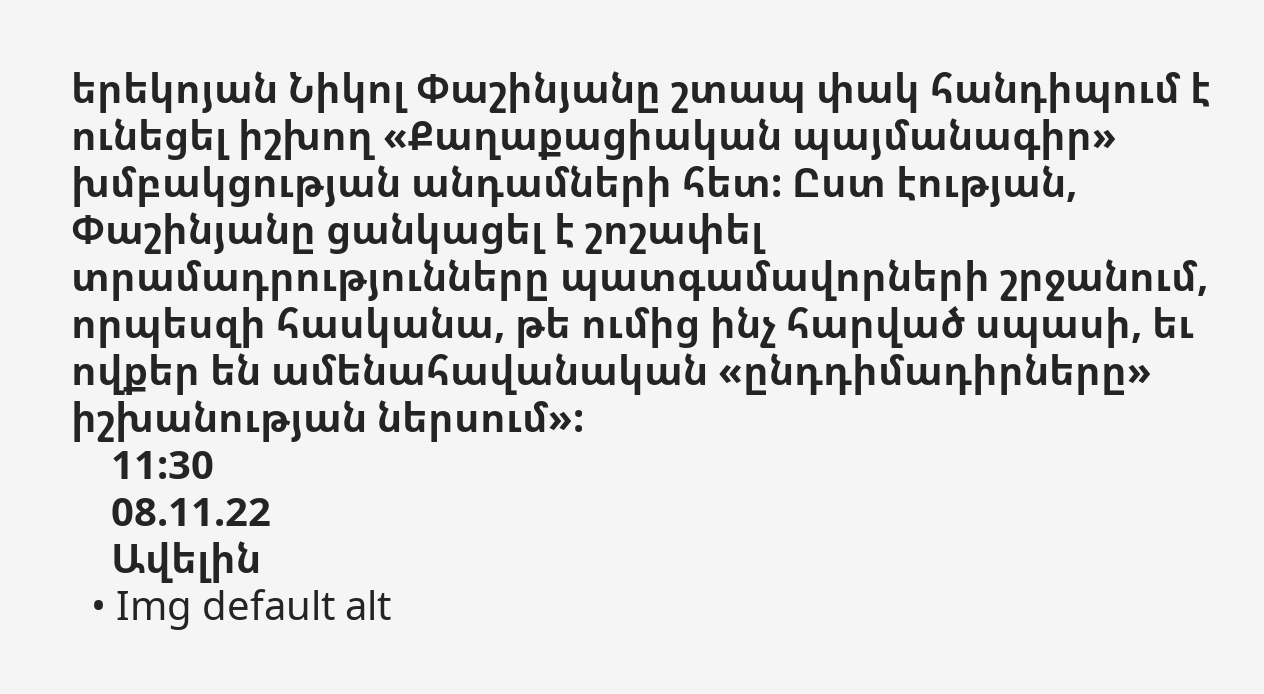երեկոյան Նիկոլ Փաշինյանը շտապ փակ հանդիպում է ունեցել իշխող «Քաղաքացիական պայմանագիր» խմբակցության անդամների հետ: Ըստ էության, Փաշինյանը ցանկացել է շոշափել տրամադրությունները պատգամավորների շրջանում, որպեսզի հասկանա, թե ումից ինչ հարված սպասի, եւ ովքեր են ամենահավանական «ընդդիմադիրները» իշխանության ներսում»:
    11:30
    08.11.22
    Ավելին
  • Img default alt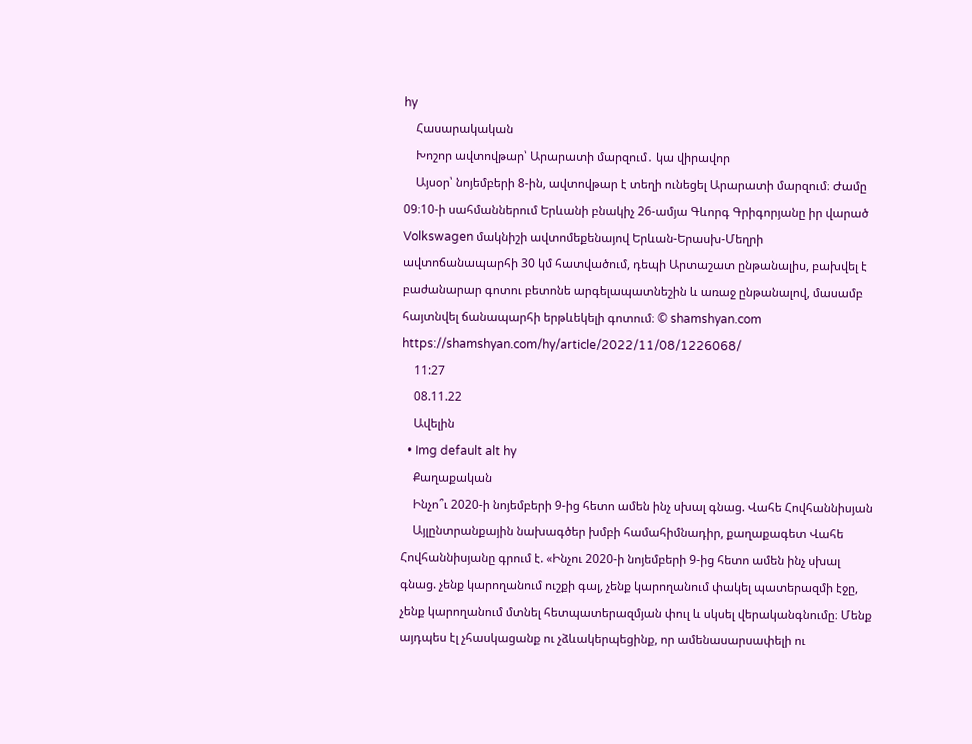hy
    Հասարակական
    Խոշոր ավտովթար՝ Արարատի մարզում․ կա վիրավոր
    Այսօր՝ նոյեմբերի 8-ին, ավտովթար է տեղի ունեցել Արարատի մարզում։ Ժամը 09։10-ի սահմաններում Երևանի բնակիչ 26-ամյա Գևորգ Գրիգորյանը իր վարած Volkswagen մակնիշի ավտոմեքենայով Երևան-Երասխ-Մեղրի ավտոճանապարհի 30 կմ հատվածում, դեպի Արտաշատ ընթանալիս, բախվել է բաժանարար գոտու բետոնե արգելապատնեշին և առաջ ընթանալով, մասամբ հայտնվել ճանապարհի երթևեկելի գոտում։ © shamshyan.com https://shamshyan.com/hy/article/2022/11/08/1226068/
    11:27
    08.11.22
    Ավելին
  • Img default alt hy
    Քաղաքական
    Ինչո՞ւ 2020-ի նոյեմբերի 9-ից հետո ամեն ինչ սխալ գնաց. Վահե Հովհաննիսյան
    Այլընտրանքային նախագծեր խմբի համահիմնադիր, քաղաքագետ Վահե Հովհաննիսյանը գրում է. «Ինչու 2020-ի նոյեմբերի 9-ից հետո ամեն ինչ սխալ գնաց. չենք կարողանում ուշքի գալ, չենք կարողանում փակել պատերազմի էջը, չենք կարողանում մտնել հետպատերազմյան փուլ և սկսել վերականգնումը։ Մենք այդպես էլ չհասկացանք ու չձևակերպեցինք, որ ամենասարսափելի ու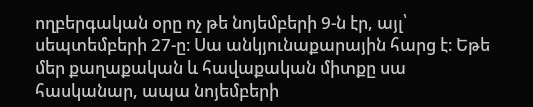ողբերգական օրը ոչ թե նոյեմբերի 9-ն էր, այլ՝ սեպտեմբերի 27-ը։ Սա անկյունաքարային հարց է։ Եթե մեր քաղաքական և հավաքական միտքը սա հասկանար, ապա նոյեմբերի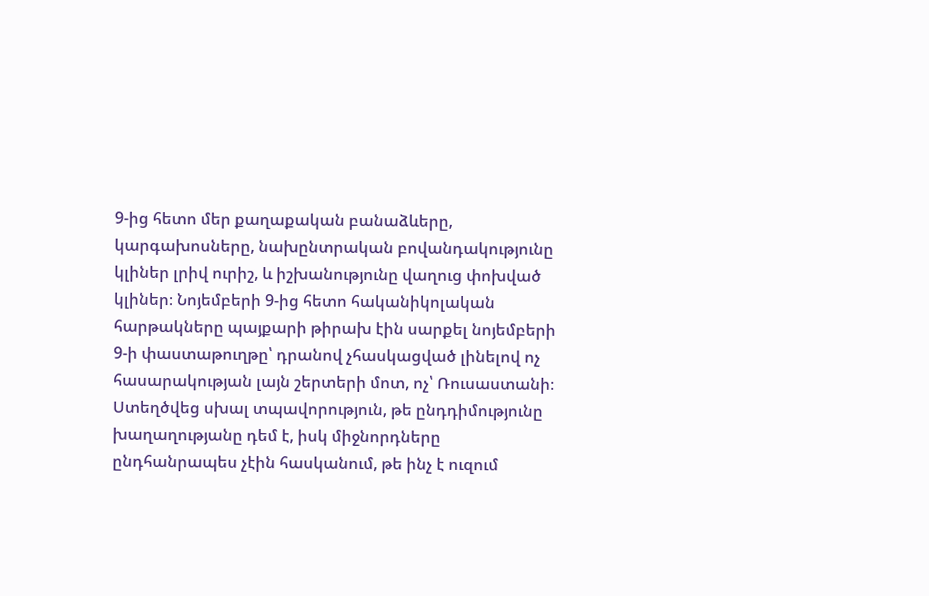9-ից հետո մեր քաղաքական բանաձևերը, կարգախոսները, նախընտրական բովանդակությունը կլիներ լրիվ ուրիշ, և իշխանությունը վաղուց փոխված կլիներ։ Նոյեմբերի 9-ից հետո հականիկոլական հարթակները պայքարի թիրախ էին սարքել նոյեմբերի 9-ի փաստաթուղթը՝ դրանով չհասկացված լինելով ոչ հասարակության լայն շերտերի մոտ, ոչ՝ Ռուսաստանի։ Ստեղծվեց սխալ տպավորություն, թե ընդդիմությունը խաղաղությանը դեմ է, իսկ միջնորդները ընդհանրապես չէին հասկանում, թե ինչ է ուզում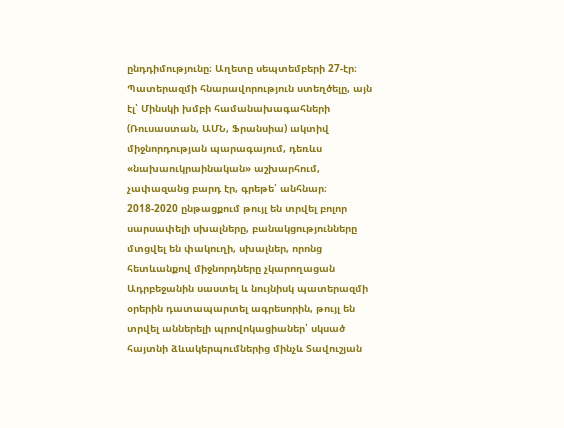ընդդիմությունը։ Աղետը սեպտեմբերի 27-էր։ Պատերազմի հնարավորություն ստեղծելը, այն էլ՝ Մինսկի խմբի համանախագահների (Ռուսաստան, ԱՄՆ, Ֆրանսիա) ակտիվ միջնորդության պարագայում, դեռևս «նախաուկրաինական» աշխարհում, չափազանց բարդ էր, գրեթե՝ անհնար։ 2018-2020 ընթացքում թույլ են տրվել բոլոր սարսափելի սխալները, բանակցությունները մտցվել են փակուղի, սխալներ, որոնց հետևանքով միջնորդները չկարողացան Ադրբեջանին սաստել և նույնիսկ պատերազմի օրերին դատապարտել ագրեսորին, թույլ են տրվել աններելի պրովոկացիաներ՝ սկսած հայտնի ձևակերպումներից մինչև Տավուշյան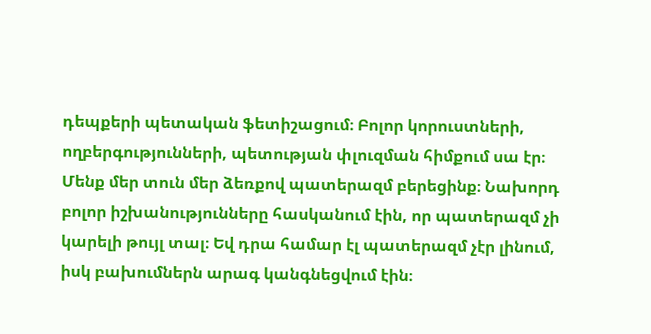դեպքերի պետական ֆետիշացում։ Բոլոր կորուստների, ողբերգությունների, պետության փլուզման հիմքում սա էր։ Մենք մեր տուն մեր ձեռքով պատերազմ բերեցինք։ Նախորդ բոլոր իշխանությունները հասկանում էին, որ պատերազմ չի կարելի թույլ տալ։ Եվ դրա համար էլ պատերազմ չէր լինում, իսկ բախումներն արագ կանգնեցվում էին։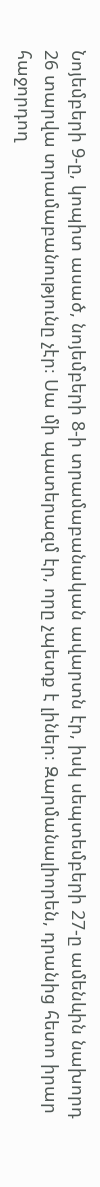Նոյեմբերի 9-ը, կոպիտ ասած, նոյեմբերի 8-ի տրամաբանական ավարտն էր, իսկ սեպտեմբերի 27-ը ամենևին նախորդ 26 տարվա տրամաբանությունը չէր։ Սա մի պատերազմ էր, որը չպետք է լիներ։ Զարմանալիորեն, դրանից հետո իրար հաջորդող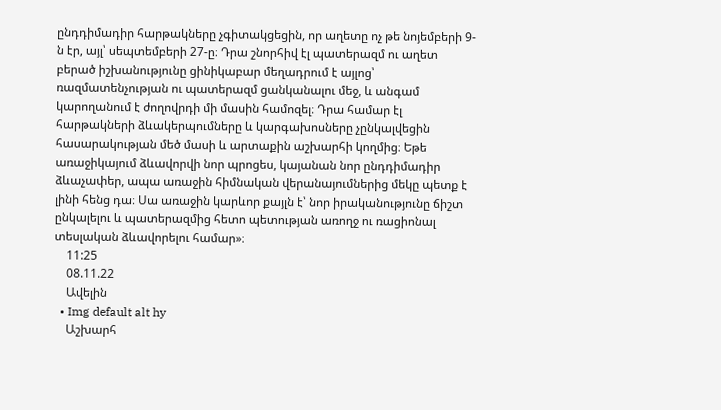ընդդիմադիր հարթակները չգիտակցեցին, որ աղետը ոչ թե նոյեմբերի 9-ն էր, այլ՝ սեպտեմբերի 27-ը։ Դրա շնորհիվ էլ պատերազմ ու աղետ բերած իշխանությունը ցինիկաբար մեղադրում է այլոց՝ ռազմատենչության ու պատերազմ ցանկանալու մեջ, և անգամ կարողանում է ժողովրդի մի մասին համոզել։ Դրա համար էլ հարթակների ձևակերպումները և կարգախոսները չընկալվեցին հասարակության մեծ մասի և արտաքին աշխարհի կողմից։ Եթե առաջիկայում ձևավորվի նոր պրոցես, կայանան նոր ընդդիմադիր ձևաչափեր, ապա առաջին հիմնական վերանայումներից մեկը պետք է լինի հենց դա։ Սա առաջին կարևոր քայլն է՝ նոր իրականությունը ճիշտ ընկալելու և պատերազմից հետո պետության առողջ ու ռացիոնալ տեսլական ձևավորելու համար»։
    11:25
    08.11.22
    Ավելին
  • Img default alt hy
    Աշխարհ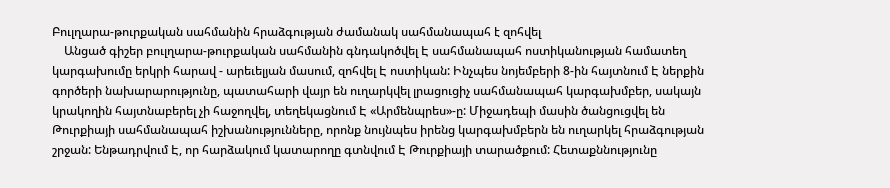Բուլղարա-թուրքական սահմանին հրաձգության ժամանակ սահմանապահ է զոհվել
    Անցած գիշեր բուլղարա-թուրքական սահմանին գնդակոծվել Է սահմանապահ ոստիկանության համատեղ կարգախումը երկրի հարավ - արեւելյան մասում, զոհվել Է ոստիկան: Ինչպես նոյեմբերի 8-ին հայտնում Է ներքին գործերի նախարարությունը, պատահարի վայր են ուղարկվել լրացուցիչ սահմանապահ կարգախմբեր, սակայն կրակողին հայտնաբերել չի հաջողվել, տեղեկացնում Է «Արմենպրես»-ը: Միջադեպի մասին ծանցուցվել են Թուրքիայի սահմանապահ իշխանությունները, որոնք նույնպես իրենց կարգախմբերն են ուղարկել հրաձգության շրջան: Ենթադրվում Է, որ հարձակում կատարողը գտնվում Է Թուրքիայի տարածքում: Հետաքննությունը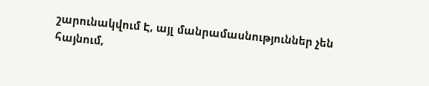շարունակվում Է, այլ մանրամասնություններ չեն հայնում,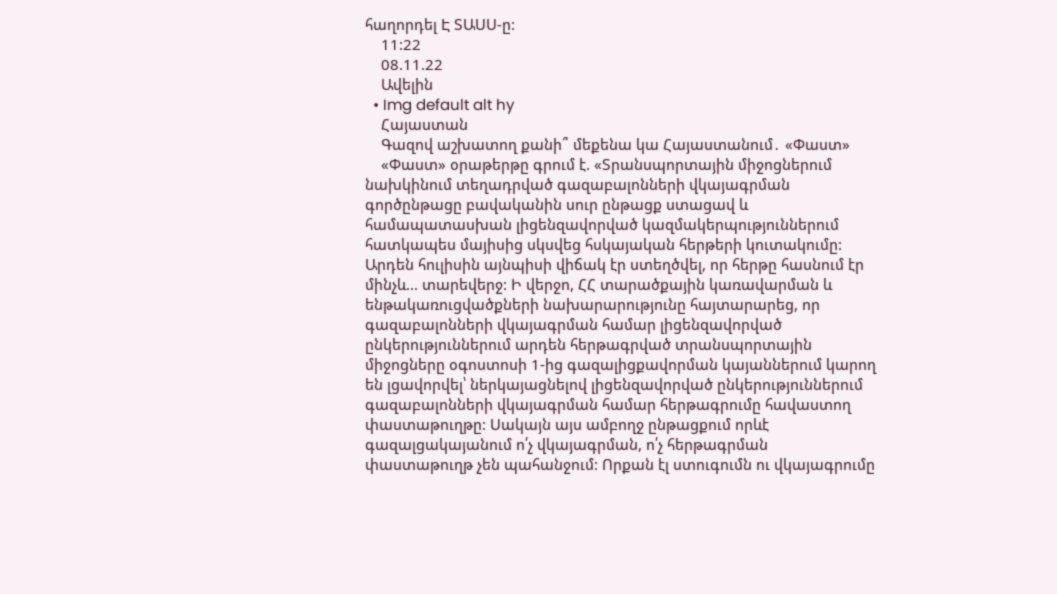հաղորդել Է ՏԱՍՍ-ը:
    11:22
    08.11.22
    Ավելին
  • Img default alt hy
    Հայաստան
    Գազով աշխատող քանի՞ մեքենա կա Հայաստանում․ «Փաստ»
    «Փաստ» օրաթերթը գրում է. «Տրանսպորտային միջոցներում նախկինում տեղադրված գազաբալոնների վկայագրման գործընթացը բավականին սուր ընթացք ստացավ և համապատասխան լիցենզավորված կազմակերպություններում հատկապես մայիսից սկսվեց հսկայական հերթերի կուտակումը: Արդեն հուլիսին այնպիսի վիճակ էր ստեղծվել, որ հերթը հասնում էր մինչև... տարեվերջ: Ի վերջո, ՀՀ տարածքային կառավարման և ենթակառուցվածքների նախարարությունը հայտարարեց, որ գազաբալոնների վկայագրման համար լիցենզավորված ընկերություններում արդեն հերթագրված տրանսպորտային միջոցները օգոստոսի 1-ից գազալիցքավորման կայաններում կարող են լցավորվել՝ ներկայացնելով լիցենզավորված ընկերություններում գազաբալոնների վկայագրման համար հերթագրումը հավաստող փաստաթուղթը: Սակայն այս ամբողջ ընթացքում որևէ գազալցակայանում ո՛չ վկայագրման, ո՛չ հերթագրման փաստաթուղթ չեն պահանջում: Որքան էլ ստուգումն ու վկայագրումը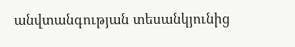անվտանգության տեսանկյունից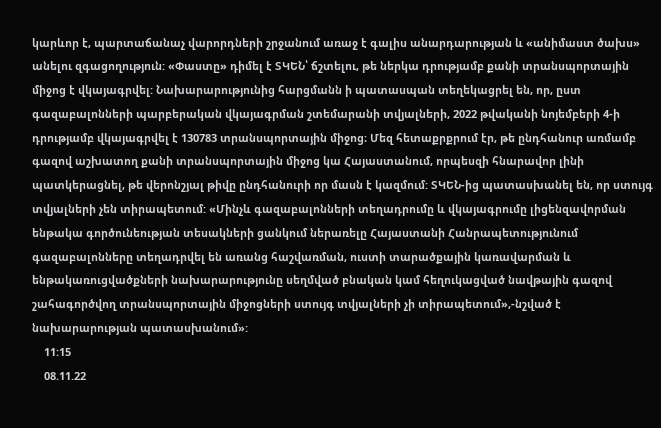կարևոր է, պարտաճանաչ վարորդների շրջանում առաջ է գալիս անարդարության և «անիմաստ ծախս» անելու զգացողություն: «Փաստը» դիմել է ՏԿԵՆ՝ ճշտելու, թե ներկա դրությամբ քանի տրանսպորտային միջոց է վկայագրվել: Նախարարությունից հարցմանն ի պատասպան տեղեկացրել են, որ, ըստ գազաբալոնների պարբերական վկայագրման շտեմարանի տվյալների, 2022 թվականի նոյեմբերի 4-ի դրությամբ վկայագրվել է 130783 տրանսպորտային միջոց։ Մեզ հետաքրքրում էր, թե ընդհանուր առմամբ գազով աշխատող քանի տրանսպորտային միջոց կա Հայաստանում, որպեսզի հնարավոր լինի պատկերացնել, թե վերոնշյալ թիվը ընդհանուրի որ մասն է կազմում: ՏԿԵՆ-ից պատասխանել են, որ ստույգ տվյալների չեն տիրապետում: «Մինչև գազաբալոնների տեղադրումը և վկայագրումը լիցենզավորման ենթակա գործունեության տեսակների ցանկում ներառելը Հայաստանի Հանրապետությունում գազաբալոնները տեղադրվել են առանց հաշվառման, ուստի տարածքային կառավարման և ենթակառուցվածքների նախարարությունը սեղմված բնական կամ հեղուկացված նավթային գազով շահագործվող տրանսպորտային միջոցների ստույգ տվյալների չի տիրապետում»,-նշված է նախարարության պատասխանում»:
    11:15
    08.11.22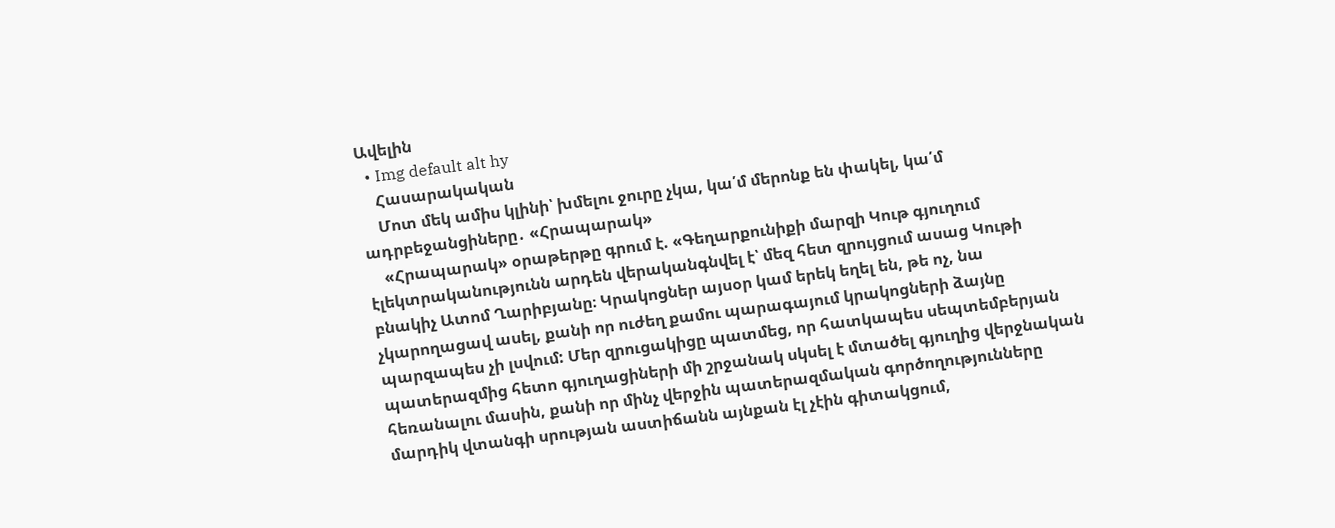Ավելին
  • Img default alt hy
    Հասարակական
    Մոտ մեկ ամիս կլինի՝ խմելու ջուրը չկա, կա՛մ մերոնք են փակել, կա՛մ ադրբեջանցիները․ «Հրապարակ»
    «Հրապարակ» օրաթերթը գրում է. «Գեղարքունիքի մարզի Կութ գյուղում էլեկտրականությունն արդեն վերականգնվել է՝ մեզ հետ զրույցում ասաց Կութի բնակիչ Ատոմ Ղարիբյանը։ Կրակոցներ այսօր կամ երեկ եղել են, թե ոչ, նա չկարողացավ ասել, քանի որ ուժեղ քամու պարագայում կրակոցների ձայնը պարզապես չի լսվում: Մեր զրուցակիցը պատմեց, որ հատկապես սեպտեմբերյան պատերազմից հետո գյուղացիների մի շրջանակ սկսել է մտածել գյուղից վերջնական հեռանալու մասին, քանի որ մինչ վերջին պատերազմական գործողությունները մարդիկ վտանգի սրության աստիճանն այնքան էլ չէին գիտակցում,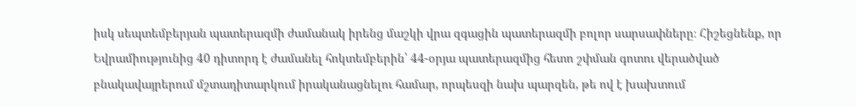իսկ սեպտեմբերյան պատերազմի ժամանակ իրենց մաշկի վրա զգացին պատերազմի բոլոր սարսափները։ Հիշեցնենք, որ Եվրամիությունից 40 դիտորդ է ժամանել հոկտեմբերին՝ 44-օրյա պատերազմից հետո շփման գոտու վերածված բնակավայրերում մշտադիտարկում իրականացնելու համար, որպեսզի նախ պարզեն, թե ով է խախտում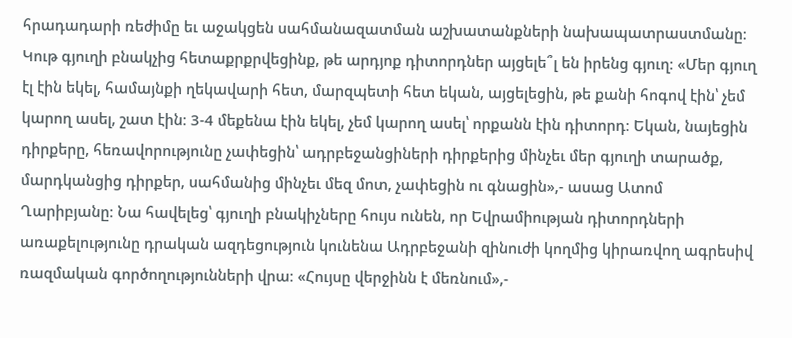հրադադարի ռեժիմը եւ աջակցեն սահմանազատման աշխատանքների նախապատրաստմանը։ Կութ գյուղի բնակչից հետաքրքրվեցինք, թե արդյոք դիտորդներ այցելե՞լ են իրենց գյուղ։ «Մեր գյուղ էլ էին եկել, համայնքի ղեկավարի հետ, մարզպետի հետ եկան, այցելեցին, թե քանի հոգով էին՝ չեմ կարող ասել, շատ էին։ 3-4 մեքենա էին եկել, չեմ կարող ասել՝ որքանն էին դիտորդ։ Եկան, նայեցին դիրքերը, հեռավորությունը չափեցին՝ ադրբեջանցիների դիրքերից մինչեւ մեր գյուղի տարածք, մարդկանցից դիրքեր, սահմանից մինչեւ մեզ մոտ, չափեցին ու գնացին»,- ասաց Ատոմ Ղարիբյանը։ Նա հավելեց՝ գյուղի բնակիչները հույս ունեն, որ Եվրամիության դիտորդների առաքելությունը դրական ազդեցություն կունենա Ադրբեջանի զինուժի կողմից կիրառվող ագրեսիվ ռազմական գործողությունների վրա։ «Հույսը վերջինն է մեռնում»,-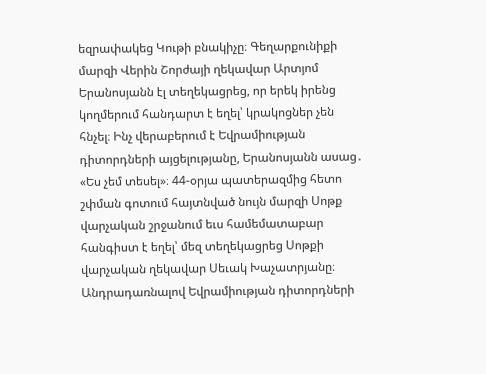եզրափակեց Կութի բնակիչը։ Գեղարքունիքի մարզի Վերին Շորժայի ղեկավար Արտյոմ Երանոսյանն էլ տեղեկացրեց, որ երեկ իրենց կողմերում հանդարտ է եղել՝ կրակոցներ չեն հնչել։ Ինչ վերաբերում է Եվրամիության դիտորդների այցելությանը, Երանոսյանն ասաց․ «Ես չեմ տեսել»։ 44-օրյա պատերազմից հետո շփման գոտում հայտնված նույն մարզի Սոթք վարչական շրջանում եւս համեմատաբար հանգիստ է եղել՝ մեզ տեղեկացրեց Սոթքի վարչական ղեկավար Սեւակ Խաչատրյանը։ Անդրադառնալով Եվրամիության դիտորդների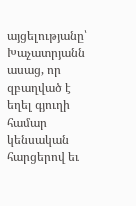այցելությանը՝ Խաչատրյանն ասաց, որ զբաղված է եղել գյուղի համար կենսական հարցերով եւ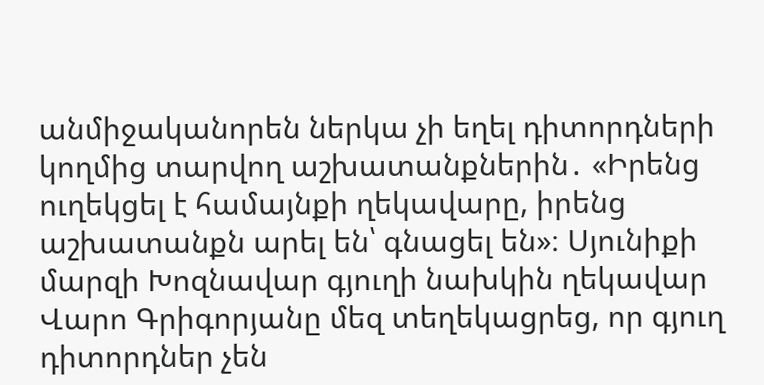անմիջականորեն ներկա չի եղել դիտորդների կողմից տարվող աշխատանքներին․ «Իրենց ուղեկցել է համայնքի ղեկավարը, իրենց աշխատանքն արել են՝ գնացել են»։ Սյունիքի մարզի Խոզնավար գյուղի նախկին ղեկավար Վարո Գրիգորյանը մեզ տեղեկացրեց, որ գյուղ դիտորդներ չեն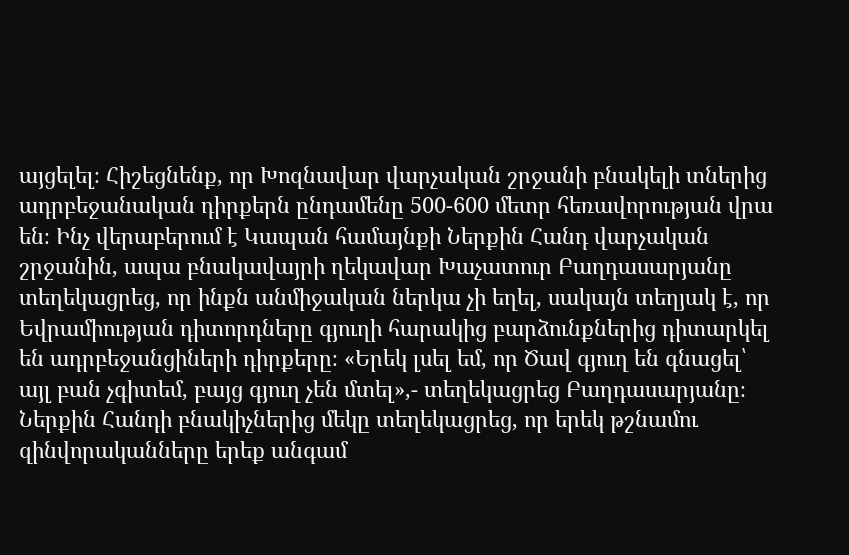այցելել։ Հիշեցնենք, որ Խոզնավար վարչական շրջանի բնակելի տներից ադրբեջանական դիրքերն ընդամենը 500-600 մետր հեռավորության վրա են։ Ինչ վերաբերում է Կապան համայնքի Ներքին Հանդ վարչական շրջանին, ապա բնակավայրի ղեկավար Խաչատուր Բաղդասարյանը տեղեկացրեց, որ ինքն անմիջական ներկա չի եղել, սակայն տեղյակ է, որ Եվրամիության դիտորդները գյուղի հարակից բարձունքներից դիտարկել են ադրբեջանցիների դիրքերը։ «Երեկ լսել եմ, որ Ծավ գյուղ են գնացել՝ այլ բան չգիտեմ, բայց գյուղ չեն մտել»,- տեղեկացրեց Բաղդասարյանը։ Ներքին Հանդի բնակիչներից մեկը տեղեկացրեց, որ երեկ թշնամու զինվորականները երեք անգամ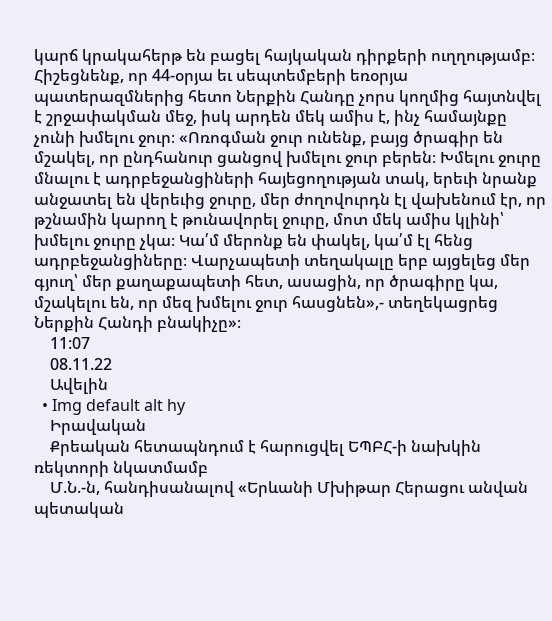կարճ կրակահերթ են բացել հայկական դիրքերի ուղղությամբ։ Հիշեցնենք, որ 44-օրյա եւ սեպտեմբերի եռօրյա պատերազմներից հետո Ներքին Հանդը չորս կողմից հայտնվել է շրջափակման մեջ, իսկ արդեն մեկ ամիս է, ինչ համայնքը չունի խմելու ջուր։ «Ոռոգման ջուր ունենք, բայց ծրագիր են մշակել, որ ընդհանուր ցանցով խմելու ջուր բերեն։ Խմելու ջուրը մնալու է ադրբեջանցիների հայեցողության տակ, երեւի նրանք անջատել են վերեւից ջուրը, մեր ժողովուրդն էլ վախենում էր, որ թշնամին կարող է թունավորել ջուրը, մոտ մեկ ամիս կլինի՝ խմելու ջուրը չկա։ Կա՛մ մերոնք են փակել, կա՛մ էլ հենց ադրբեջանցիները։ Վարչապետի տեղակալը երբ այցելեց մեր գյուղ՝ մեր քաղաքապետի հետ, ասացին, որ ծրագիրը կա, մշակելու են, որ մեզ խմելու ջուր հասցնեն»,- տեղեկացրեց Ներքին Հանդի բնակիչը»։
    11:07
    08.11.22
    Ավելին
  • Img default alt hy
    Իրավական
    Քրեական հետապնդում է հարուցվել ԵՊԲՀ-ի նախկին ռեկտորի նկատմամբ
    Մ.Ն.-ն, հանդիսանալով «Երևանի Մխիթար Հերացու անվան պետական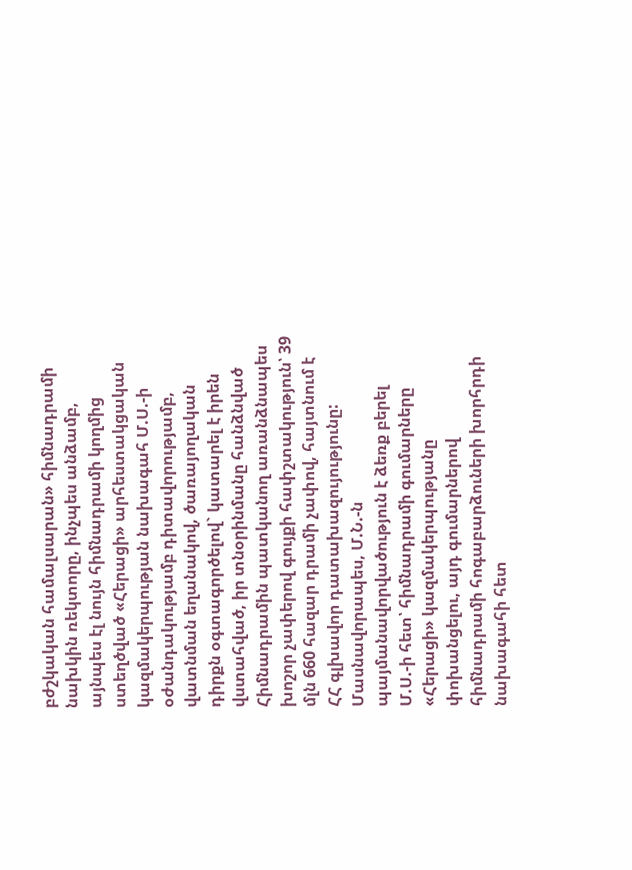բժշկական համալսարան» հիմնադրամի նախկին ռեկտորը, ինչպես անձամբ, այնպես էլ նույն հիմնադրամի կողմից ստեղծված «Հերացի» արհեստակցական կազմակերպության նախագահ Մ.Ս.-ի օժանդակությամբ դիտավորությամբ, վատնման եղանակով, ծառայողական դիրքն օգտագործելով` կատարել է իրեն վստահված, իր տնօրինմանը հանձնված Հիմնադրամին պատկանող առանձնապես խոշոր չափերով գույքի հափշտակություն՝ 39 մլն 660 հազար դրամի չափով, հայտնում է ՀՀ գլխավոր դատախազույությունը: Մասնավորապես, Մ.Ն.-ն պայմանավորվածություն է ձեռք բերել Մ.Ս.-ի հետ՝ հիմնադրամի գումարները «Հերացի» կազմակերպությանը փոխանցելու, այդ գումարներով հիմնադրամի հոգաբարձուների խորհրդի նախագահի հետ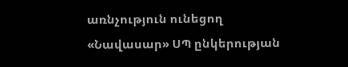առնչություն ունեցող «Նավասար» ՍՊ ընկերության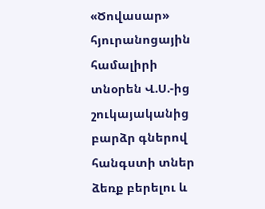«Ծովասար» հյուրանոցային համալիրի տնօրեն Վ.Ս.-ից շուկայականից բարձր գներով հանգստի տներ ձեռք բերելու և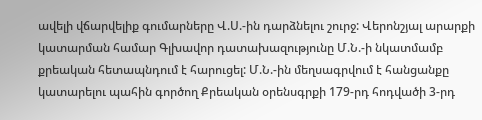ավելի վճարվելիք գումարները Վ.Ս.-ին դարձնելու շուրջ: Վերոնշյալ արարքի կատարման համար Գլխավոր դատախազությունը Մ.Ն.-ի նկատմամբ քրեական հետապնդում է հարուցել: Մ.Ն.-ին մեղսագրվում է հանցանքը կատարելու պահին գործող Քրեական օրենսգրքի 179-րդ հոդվածի 3-րդ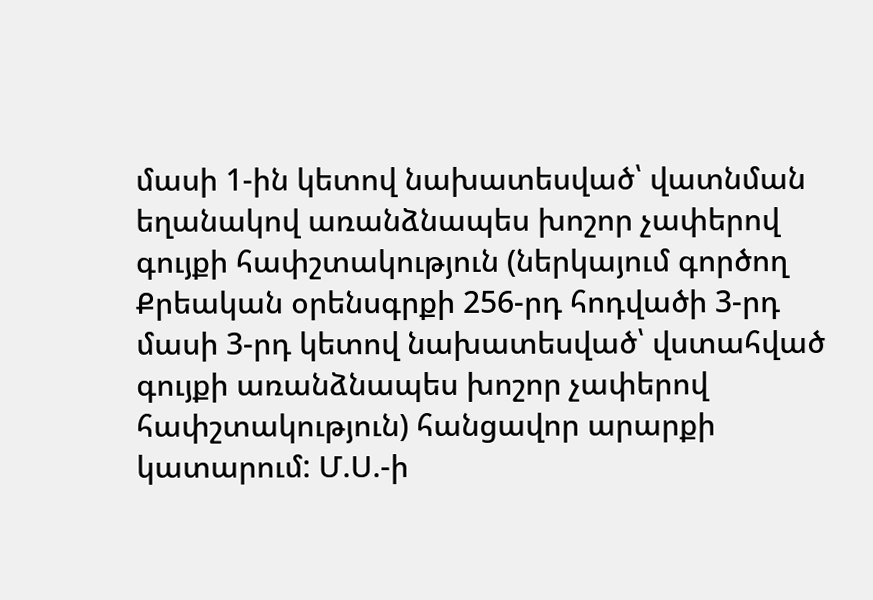մասի 1-ին կետով նախատեսված՝ վատնման եղանակով առանձնապես խոշոր չափերով գույքի հափշտակություն (ներկայում գործող Քրեական օրենսգրքի 256-րդ հոդվածի 3-րդ մասի 3-րդ կետով նախատեսված՝ վստահված գույքի առանձնապես խոշոր չափերով հափշտակություն) հանցավոր արարքի կատարում: Մ.Ս.-ի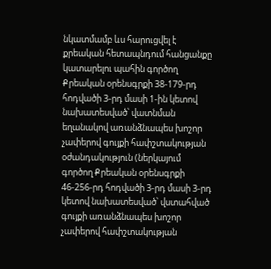նկատմամբ ևս հարուցվել է քրեական հետապնդում հանցանքը կատարելու պահին գործող Քրեական օրենսգրքի 38-179-րդ հոդվածի 3-րդ մասի 1-ին կետով նախատեսված՝ վատնման եղանակով առանձնապես խոշոր չափերով գույքի հափշտակության օժանդակություն (ներկայում գործող Քրեական օրենսգրքի 46-256-րդ հոդվածի 3-րդ մասի 3-րդ կետով նախատեսված՝ վստահված գույքի առանձնապես խոշոր չափերով հափշտակության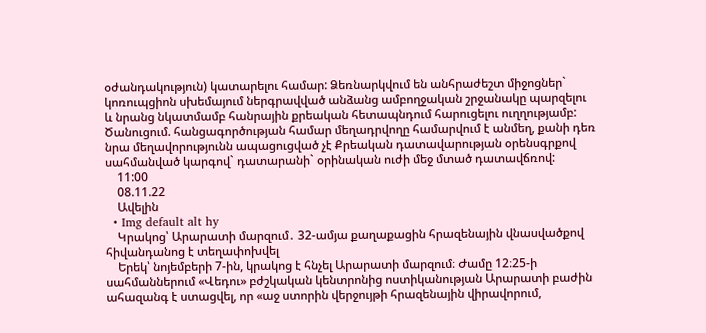օժանդակություն) կատարելու համար: Ձեռնարկվում են անհրաժեշտ միջոցներ` կոռուպցիոն սխեմայում ներգրավված անձանց ամբողջական շրջանակը պարզելու և նրանց նկատմամբ հանրային քրեական հետապնդում հարուցելու ուղղությամբ: Ծանուցում. հանցագործության համար մեղադրվողը համարվում է անմեղ, քանի դեռ նրա մեղավորությունն ապացուցված չէ Քրեական դատավարության օրենսգրքով սահմանված կարգով` դատարանի` օրինական ուժի մեջ մտած դատավճռով:
    11:00
    08.11.22
    Ավելին
  • Img default alt hy
    Կրակոց՝ Արարատի մարզում․ 32-ամյա քաղաքացին հրազենային վնասվածքով հիվանդանոց է տեղափոխվել
    Երեկ՝ նոյեմբերի 7-ին, կրակոց է հնչել Արարատի մարզում։ Ժամը 12։25-ի սահմաններում «Վեդու» բժշկական կենտրոնից ոստիկանության Արարատի բաժին ահազանգ է ստացվել, որ «աջ ստորին վերջույթի հրազենային վիրավորում,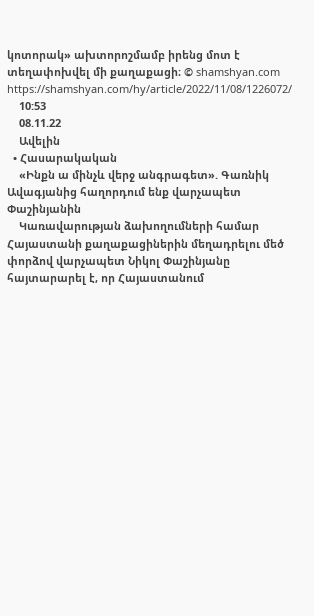կոտորակ» ախտորոշմամբ իրենց մոտ է տեղափոխվել մի քաղաքացի։ © shamshyan.com https://shamshyan.com/hy/article/2022/11/08/1226072/
    10:53
    08.11.22
    Ավելին
  • Հասարակական
    «Ինքն ա մինչև վերջ անգրագետ». Գառնիկ Ավագյանից հաղորդում ենք վարչապետ Փաշինյանին
    Կառավարության ձախողումների համար Հայաստանի քաղաքացիներին մեղադրելու մեծ փորձով վարչապետ Նիկոլ Փաշինյանը հայտարարել է, որ Հայաստանում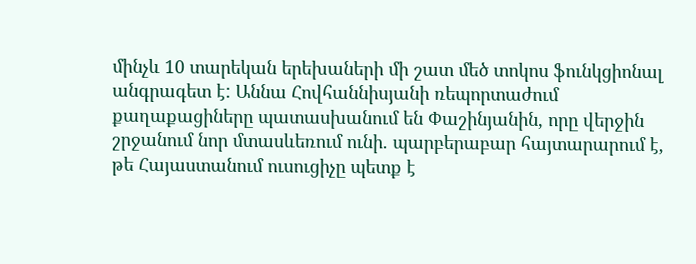մինչև 10 տարեկան երեխաների մի շատ մեծ տոկոս ֆունկցիոնալ անգրագետ է: Աննա Հովհաննիսյանի ռեպորտաժում քաղաքացիները պատասխանում են Փաշինյանին, որը վերջին շրջանում նոր մտասևեռում ունի. պարբերաբար հայտարարում է, թե Հայաստանում ուսուցիչը պետք է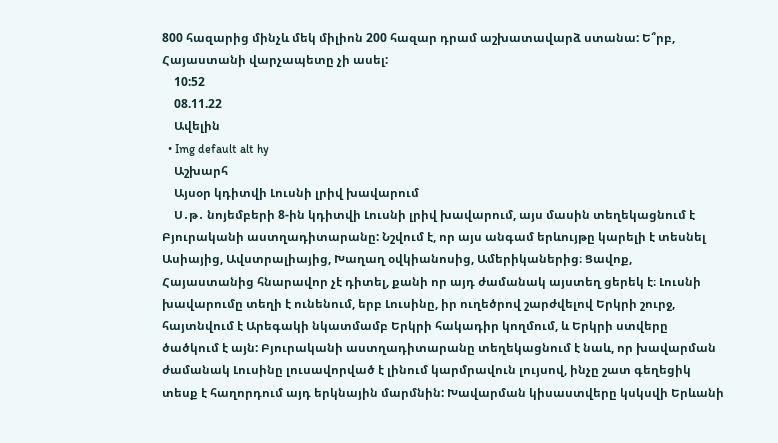800 հազարից մինչև մեկ միլիոն 200 հազար դրամ աշխատավարձ ստանա: Ե՞րբ, Հայաստանի վարչապետը չի ասել:
    10:52
    08.11.22
    Ավելին
  • Img default alt hy
    Աշխարհ
    Այսօր կդիտվի Լուսնի լրիվ խավարում
    Ս․թ․ նոյեմբերի 8-ին կդիտվի Լուսնի լրիվ խավարում, այս մասին տեղեկացնում է Բյուրականի աստղադիտարանը: Նշվում է, որ այս անգամ երևույթը կարելի է տեսնել Ասիայից, Ավստրալիայից, Խաղաղ օվկիանոսից, Ամերիկաներից։ Ցավոք, Հայաստանից հնարավոր չէ դիտել, քանի որ այդ ժամանակ այստեղ ցերեկ է։ Լուսնի խավարումը տեղի է ունենում, երբ Լուսինը, իր ուղեծրով շարժվելով Երկրի շուրջ, հայտնվում է Արեգակի նկատմամբ Երկրի հակադիր կողմում, և Երկրի ստվերը ծածկում է այն: Բյուրականի աստղադիտարանը տեղեկացնում է նաև, որ խավարման ժամանակ Լուսինը լուսավորված է լինում կարմրավուն լույսով, ինչը շատ գեղեցիկ տեսք է հաղորդում այդ երկնային մարմնին: Խավարման կիսաստվերը կսկսվի Երևանի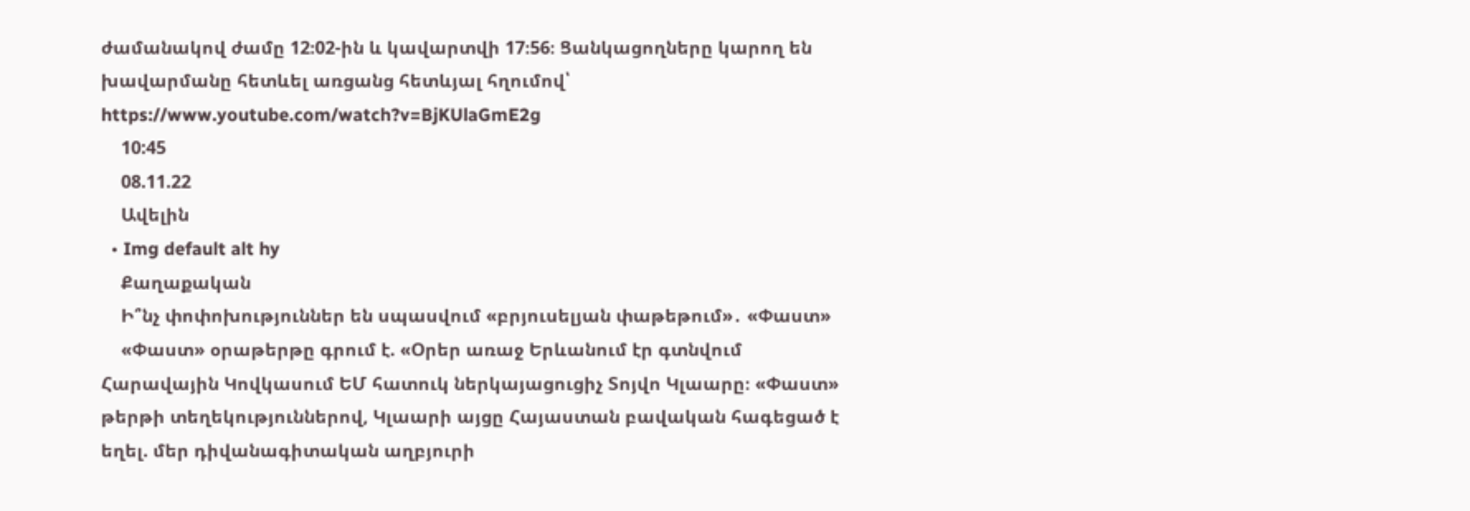ժամանակով ժամը 12։02-ին և կավարտվի 17։56։ Ցանկացողները կարող են խավարմանը հետևել առցանց հետևյալ հղումով՝ https://www.youtube.com/watch?v=BjKUlaGmE2g
    10:45
    08.11.22
    Ավելին
  • Img default alt hy
    Քաղաքական
    Ի՞նչ փոփոխություններ են սպասվում «բրյուսելյան փաթեթում»․ «Փաստ»
    «Փաստ» օրաթերթը գրում է. «Օրեր առաջ Երևանում էր գտնվում Հարավային Կովկասում ԵՄ հատուկ ներկայացուցիչ Տոյվո Կլաարը։ «Փաստ» թերթի տեղեկություններով, Կլաարի այցը Հայաստան բավական հագեցած է եղել. մեր դիվանագիտական աղբյուրի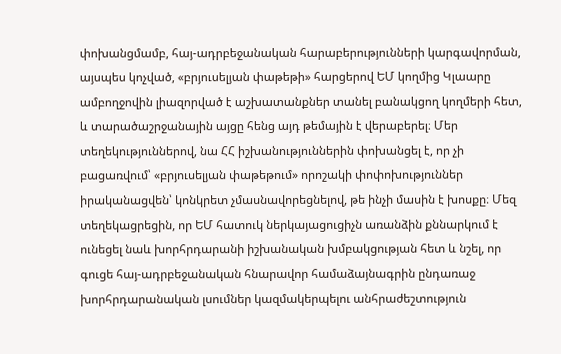փոխանցմամբ, հայ-ադրբեջանական հարաբերությունների կարգավորման, այսպես կոչված, «բրյուսելյան փաթեթի» հարցերով ԵՄ կողմից Կլաարը ամբողջովին լիազորված է աշխատանքներ տանել բանակցող կողմերի հետ, և տարածաշրջանային այցը հենց այդ թեմային է վերաբերել։ Մեր տեղեկություններով, նա ՀՀ իշխանություններին փոխանցել է, որ չի բացառվում՝ «բրյուսելյան փաթեթում» որոշակի փոփոխություններ իրականացվեն՝ կոնկրետ չմասնավորեցնելով, թե ինչի մասին է խոսքը։ Մեզ տեղեկացրեցին, որ ԵՄ հատուկ ներկայացուցիչն առանձին քննարկում է ունեցել նաև խորհրդարանի իշխանական խմբակցության հետ և նշել, որ գուցե հայ-ադրբեջանական հնարավոր համաձայնագրին ընդառաջ խորհրդարանական լսումներ կազմակերպելու անհրաժեշտություն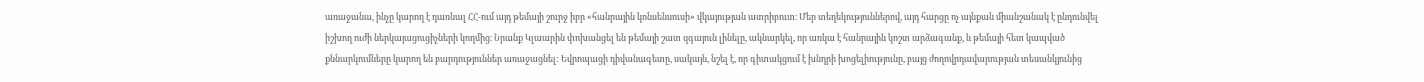առաջանա, ինչը կարող է դառնալ ՀՀ-ում այդ թեմայի շուրջ իբր «հանրային կոնսենսուսի» վկայության ատրիբուտ։ Մեր տեղեկություններով, այդ հարցը ոչ այնքան միանշանակ է ընդունվել իշխող ուժի ներկայացուցիչների կողմից։ Նրանք Կլաարին փոխանցել են թեմայի շատ զգայուն լինելը, ակնարկել, որ առկա է հանրային կոշտ արձագանք, և թեմայի հետ կապված քննարկումները կարող են բարդություններ առաջացնել: Եվրոպացի դիվանագետը, սակայն, նշել է, որ գիտակցում է խնդրի խոցելիությունը, բայց ժողովրդավարության տեսանկյունից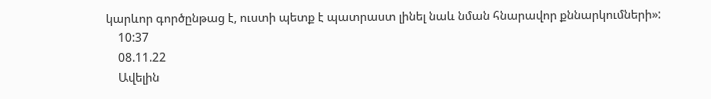կարևոր գործընթաց է, ուստի պետք է պատրաստ լինել նաև նման հնարավոր քննարկումների»:
    10:37
    08.11.22
    Ավելին